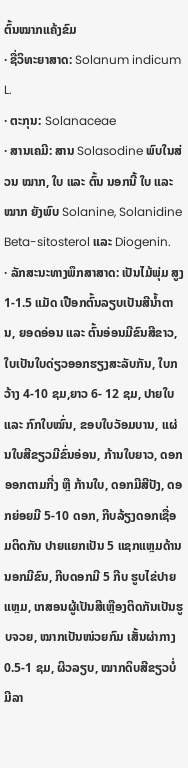ຕົ້ນໝາກແຄ້ງຂົມ
· ຊື່ວິທະຍາສາດ: Solanum indicum L.
· ຕະກຸນ: Solanaceae
· ສານເຄມີ: ສານ Solasodine ພົບໃນສ່ວນ ໝາກ, ໃບ ແລະ ຕົ້ນ ນອກນີ້ ໃບ ແລະ ໝາກ ຍັງພົບ Solanine, Solanidine Beta-sitosterol ແລະ Diogenin.
· ລັກສະນະທາງພຶກສາສາດ: ເປັນໄມ້ພຸ່ມ ສູງ 1-1.5 ແມັດ ເປືອກຕົ້ນລຽບເປັນສີນ້ຳຕານ, ຍອດອ່ອນ ແລະ ຕົ້ນອ່ອນມີຂົນສີຂາວ, ໃບເປັນໃບດ່ຽວອອກຮຽງສະລັບກັນ, ໃບກວ້າງ 4-10 ຊມ,ຍາວ 6- 12 ຊມ, ປາຍໃບ ແລະ ກົກໃບໝົ່ນ, ຂອບໃບວັອມບານ, ແຜ່ນໃບສີຂຽວມີຂົ່ນອ່ອນ, ກ້ານໃບຍາວ, ດອກອອກຕາມກີ່ງ ຫຼື ກ້ານໃບ, ດອກມີສີປັງ, ດອກຍ່ອຍມີ 5-10 ດອກ, ກີບລ້ຽງດອກເຊື່ອມຕິດກັນ ປາຍແຍກເປັນ 5 ແຊກແຫຼມດ້ານນອກມີຂົນ, ກີບດອກມີ 5 ກີບ ຮູບໄຂ່ປາຍແຫຼມ, ເກສອນຜູ້ເປັນສີເຫຼືອງຕິດກັນເປັນຮູບຈວຍ, ໝາກເປັນໜ່ວຍກົມ ເສັ້ນຜ່າກາງ 0.5-1 ຊມ, ຜິວລຽບ, ໝາກດິບສີຂຽວບໍ່ມີລາ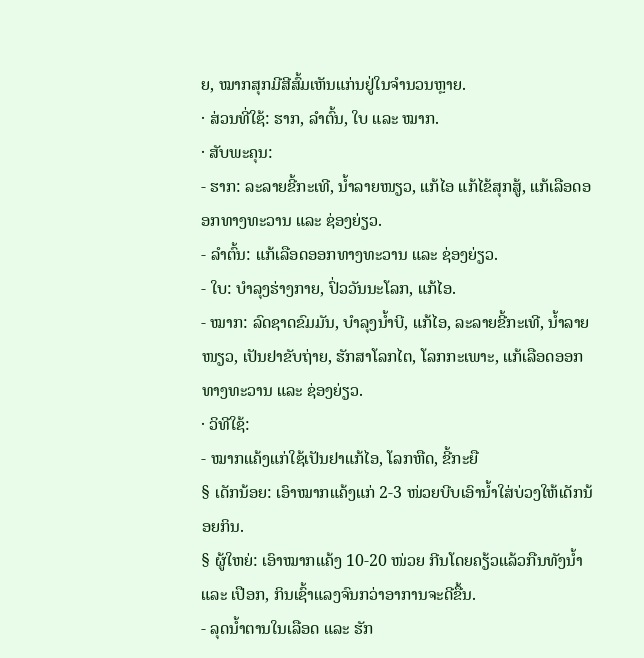ຍ, ໝາກສຸກມີສີສົ້ມເຫັນແກ່ນຢູ່ໃນຈຳນວນຫຼາຍ.
· ສ່ວນທີ່ໃຊ້: ຮາກ, ລຳຕົ້ນ, ໃບ ແລະ ໝາກ.
· ສັບພະຄຸນ:
- ຮາກ: ລະລາຍຂີ້ກະເທີ, ນ້ຳລາຍໜຽວ, ແກ້ໄອ ແກ້ໄຂ້ສຸກສູ້, ແກ້ເລືອດອອກທາງທະວານ ແລະ ຊ່ອງຍ່ຽວ.
- ລຳຕົ້ນ: ແກ້ເລືອດອອກທາງທະວານ ແລະ ຊ່ອງຍ່ຽວ.
- ໃບ: ບຳລຸງຮ່າງກາຍ, ປົ່ວວັນນະໂລກ, ແກ້ໄອ.
- ໝາກ: ລົດຊາດຂົມມັນ, ບຳລຸງນ້ຳບີ, ແກ້ໄອ, ລະລາຍຂີ້ກະເທີ, ນ້ຳລາຍໜຽວ, ເປັນຢາຂັບຖ່າຍ, ຮັກສາໂລກໄຕ, ໂລກກະເພາະ, ແກ້ເລືອດອອກທາງທະວານ ແລະ ຊ່ອງຍ່ຽວ.
· ວິທີໃຊ້:
- ໝາກແຄ້ງແກ່ໃຊ້ເປັນຢາແກ້ໄອ, ໂລກຫືດ, ຂີ້ກະຍື
§ ເດັກນ້ອຍ: ເອົາໝາກແຄ້ງແກ່ 2-3 ໜ່ວຍບີບເອົານ້ຳໃສ່ບ່ວງໃຫ້ເດັກນ້ອຍກິນ.
§ ຜູ້ໃຫຍ່: ເອົາໝາກແຄ້ງ 10-20 ໜ່ວຍ ກີນໂດຍຄຽ້ວແລ້ວກືນທັງນ້ຳ ແລະ ເປືອກ, ກິນເຊົ້າແລງຈົນກວ່າອາການຈະດີຂື້ນ.
- ລຸດນ້ຳຕານໃນເລືອດ ແລະ ຮັກ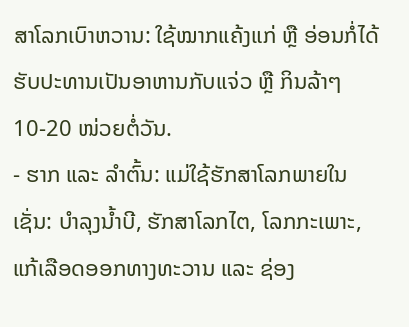ສາໂລກເບົາຫວານ: ໃຊ້ໝາກແຄ້ງແກ່ ຫຼື ອ່ອນກໍ່ໄດ້ຮັບປະທານເປັນອາຫານກັບແຈ່ວ ຫຼື ກິນລ້າໆ 10-20 ໜ່ວຍຕໍ່ວັນ.
- ຮາກ ແລະ ລຳຕົ້ນ: ແມ່ໃຊ້ຮັກສາໂລກພາຍໃນເຊັ່ນ: ບຳລຸງນ້ຳບີ, ຮັກສາໂລກໄຕ, ໂລກກະເພາະ, ແກ້ເລືອດອອກທາງທະວານ ແລະ ຊ່ອງ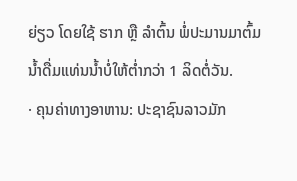ຍ່ຽວ ໂດຍໃຊ້ ຮາກ ຫຼື ລຳຕົ້ນ ພໍ່ປະມານມາຕົ້ມນ້ຳດື່ມແທ່ນນ້ຳບໍ່ໃຫ້ຕ່ຳກວ່າ 1 ລິດຕໍ່ວັນ.
· ຄຸນຄ່າທາງອາຫານ: ປະຊາຊົນລາວມັກ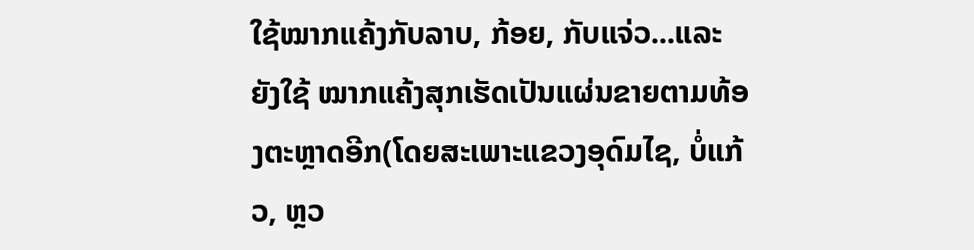ໃຊ້ໝາກແຄ້ງກັບລາບ, ກ້ອຍ, ກັບແຈ່ວ...ແລະຍັງໃຊ້ ໝາກແຄ້ງສຸກເຮັດເປັນແຜ່ນຂາຍຕາມທ້ອງຕະຫຼາດອີກ(ໂດຍສະເພາະແຂວງອຸດົມໄຊ, ບໍ່ແກ້ວ, ຫຼວ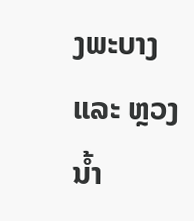ງພະບາງ ແລະ ຫຼວງນ້ຳ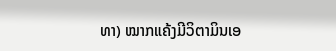ທາ) ໝາກແຄ້ງມີວິຕາມິນເອ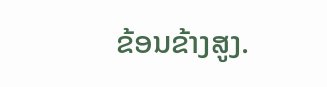ຂ້ອນຂ້າງສູງ.